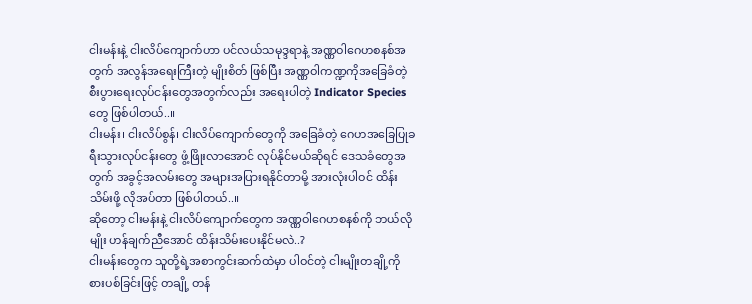ငါးမန်းနဲ့ ငါးလိပ်ကျောက်ဟာ ပင်လယ်သမုဒ္ဒရာနဲ့ အဏ္ဏဝါဂေဟစနစ်အတွက် အလွန်အရေးကြီးတဲ့ မျိုးစိတ် ဖြစ်ပြီး အဏ္ဏဝါကဏ္ဍကိုအခြေခံတဲ့ စီးပွားရေးလုပ်ငန်းတွေအတွက်လည်း အရေးပါတဲ့ Indicator Species တွေ ဖြစ်ပါတယ်..။
ငါးမန်း၊ ငါးလိပ်စွန်၊ ငါးလိပ်ကျောက်တွေကို အခြေခံတဲ့ ဂေဟအခြေပြုခရီးသွားလုပ်ငန်းတွေ ဖွံ့ဖြိုးလာအောင် လုပ်နိုင်မယ်ဆိုရင် ဒေသခံတွေအတွက် အခွင့်အလမ်းတွေ အများအပြားရနိုင်တာမို့ အားလုံးပါဝင် ထိန်းသိမ်းဖို့ လိုအပ်တာ ဖြစ်ပါတယ်..။
ဆိုတော့ ငါးမန်းနဲ့ ငါးလိပ်ကျောက်တွေက အဏ္ဏဝါဂေဟစနစ်ကို ဘယ်လိုမျိုး ဟန်ချက်ညီအောင် ထိန်းသိမ်းပေးနိုင်မလဲ..?
ငါးမန်းတွေက သူတို့ရဲ့အစာကွင်းဆက်ထဲမှာ ပါဝင်တဲ့ ငါးမျိုးတချို့ကို စားပစ်ခြင်းဖြင့် တချို့ တန်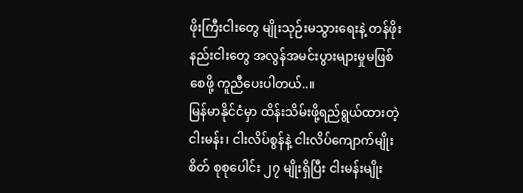ဖိုးကြီးငါးတွေ မျိုးသုဉ်းမသွားရေးနဲ့ တန်ဖိုးနည်းငါးတွေ အလွန်အမင်းပွားများမှုမဖြစ်စေဖို့ ကူညီပေးပါတယ်..။
မြန်မာနိုင်ငံမှာ ထိန်းသိမ်းဖို့ရည်ရွယ်ထားတဲ့ ငါးမန်း၊ ငါးလိပ်စွန်နဲ့ ငါးလိပ်ကျောက်မျိုးစိတ် စုစုပေါင်း ၂၇ မျိုးရှိပြီး ငါးမန်းမျိုး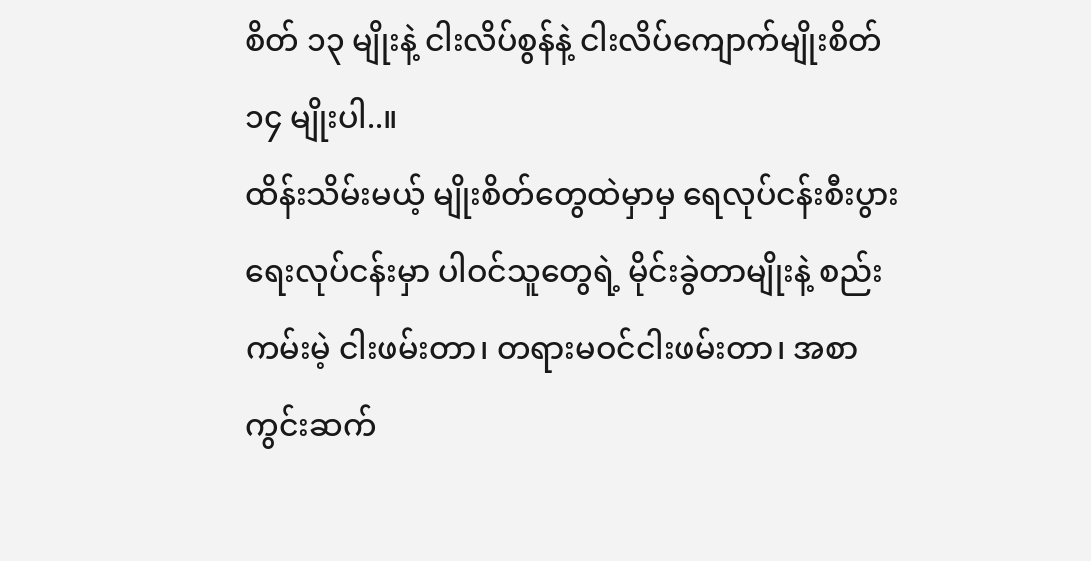စိတ် ၁၃ မျိုးနဲ့ ငါးလိပ်စွန်နဲ့ ငါးလိပ်ကျောက်မျိုးစိတ် ၁၄ မျိုးပါ..။
ထိန်းသိမ်းမယ့် မျိုးစိတ်တွေထဲမှာမှ ရေလုပ်ငန်းစီးပွားရေးလုပ်ငန်းမှာ ပါဝင်သူတွေရဲ့ မိုင်းခွဲတာမျိုးနဲ့ စည်းကမ်းမဲ့ ငါးဖမ်းတာ၊ တရားမဝင်ငါးဖမ်းတာ၊ အစာကွင်းဆက်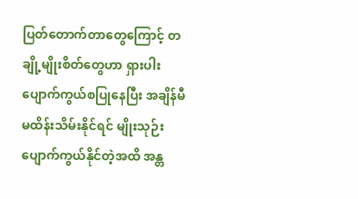ပြတ်တောက်တာတွေကြောင့် တချို့မျိုးစိတ်တွေဟာ ရှားပါးပျောက်ကွယ်စပြုနေပြီး အချိန်မီမထိန်းသိမ်းနိုင်ရင် မျိုးသုဉ်းပျောက်ကွယ်နိုင်တဲ့အထိ အန္တ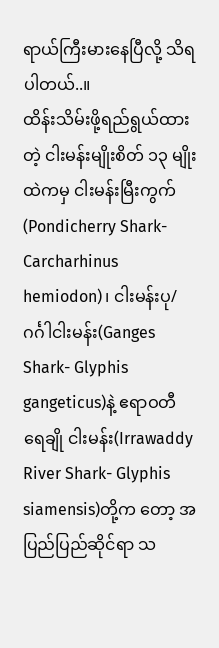ရာယ်ကြီးမားနေပြီလို့ သိရပါတယ်..။
ထိန်းသိမ်းဖို့ရည်ရွယ်ထားတဲ့ ငါးမန်းမျိုးစိတ် ၁၃ မျိုးထဲကမှ ငါးမန်းမြီးကွက် (Pondicherry Shark- Carcharhinus hemiodon)၊ ငါးမန်းပု/ဂင်္ဂါငါးမန်း(Ganges Shark- Glyphis gangeticus)နဲ့ ဧရာဝတီ ရေချို ငါးမန်း(Irrawaddy River Shark- Glyphis siamensis)တို့က တော့ အပြည်ပြည်ဆိုင်ရာ သ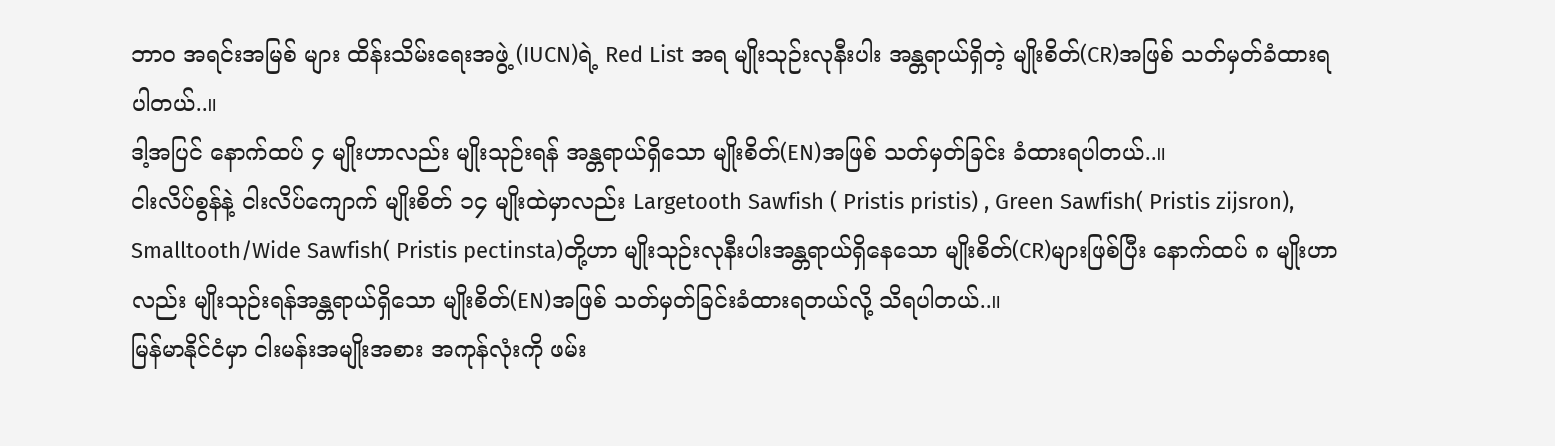ဘာဝ အရင်းအမြစ် များ ထိန်းသိမ်းရေးအဖွဲ့ (IUCN)ရဲ့ Red List အရ မျိုးသုဉ်းလုနီးပါး အန္တရာယ်ရှိတဲ့ မျိုးစိတ်(CR)အဖြစ် သတ်မှတ်ခံထားရပါတယ်..။
ဒါ့အပြင် နောက်ထပ် ၄ မျိုးဟာလည်း မျိုးသုဉ်းရန် အန္တရာယ်ရှိသော မျိုးစိတ်(EN)အဖြစ် သတ်မှတ်ခြင်း ခံထားရပါတယ်..။
ငါးလိပ်စွန်နဲ့ ငါးလိပ်ကျောက် မျိုးစိတ် ၁၄ မျိုးထဲမှာလည်း Largetooth Sawfish ( Pristis pristis) , Green Sawfish( Pristis zijsron), Smalltooth/Wide Sawfish( Pristis pectinsta)တို့ဟာ မျိုးသုဉ်းလုနီးပါးအန္တရာယ်ရှိနေသော မျိုးစိတ်(CR)များဖြစ်ပြီး နောက်ထပ် ၈ မျိုးဟာလည်း မျိုးသုဉ်းရန်အန္တရာယ်ရှိသော မျိုးစိတ်(EN)အဖြစ် သတ်မှတ်ခြင်းခံထားရတယ်လို့ သိရပါတယ်..။
မြန်မာနိုင်ငံမှာ ငါးမန်းအမျိုးအစား အကုန်လုံးကို ဖမ်း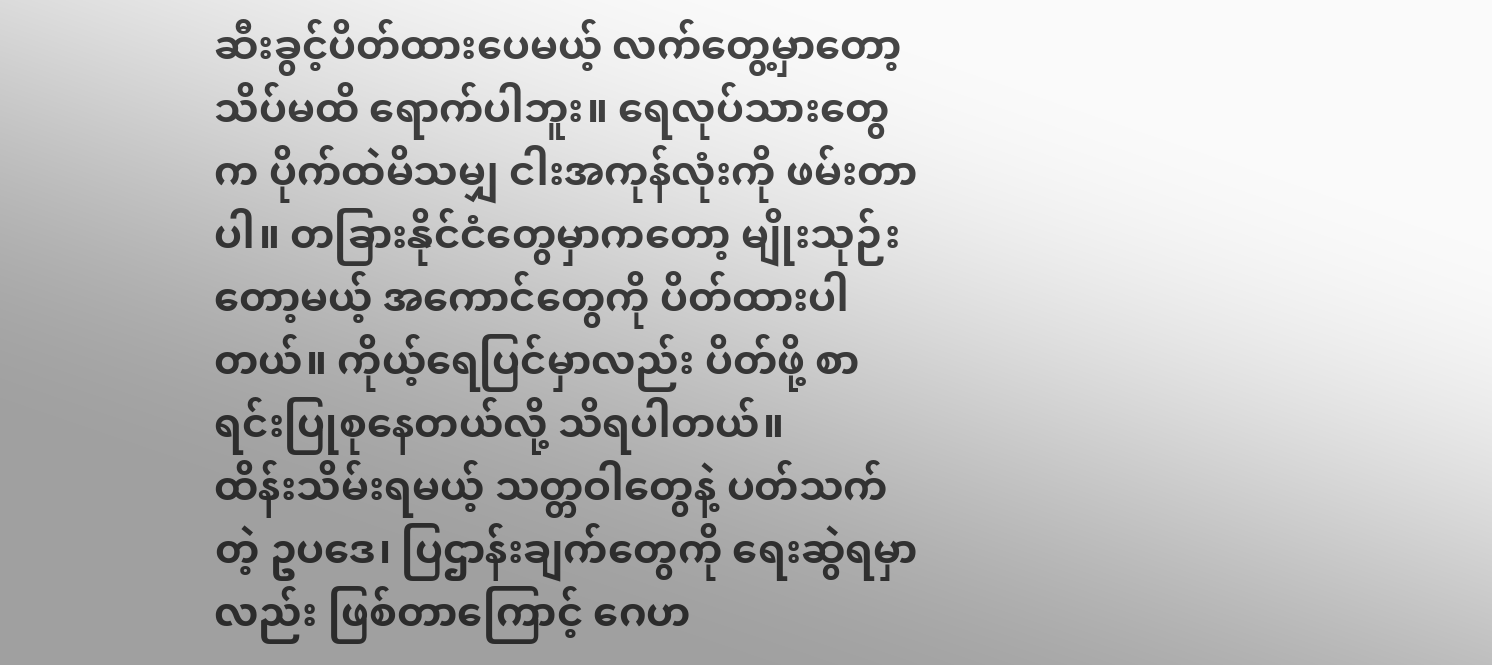ဆီးခွင့်ပိတ်ထားပေမယ့် လက်တွေ့မှာတော့ သိပ်မထိ ရောက်ပါဘူး။ ရေလုပ်သားတွေက ပိုက်ထဲမိသမျှ ငါးအကုန်လုံးကို ဖမ်းတာပါ။ တခြားနိုင်ငံတွေမှာကတော့ မျိုးသုဉ်းတော့မယ့် အကောင်တွေကို ပိတ်ထားပါတယ်။ ကိုယ့်ရေပြင်မှာလည်း ပိတ်ဖို့ စာရင်းပြုစုနေတယ်လို့ သိရပါတယ်။
ထိန်းသိမ်းရမယ့် သတ္တဝါတွေနဲ့ ပတ်သက်တဲ့ ဥပဒေ၊ ပြဌာန်းချက်တွေကို ရေးဆွဲရမှာလည်း ဖြစ်တာကြောင့် ဂေဟ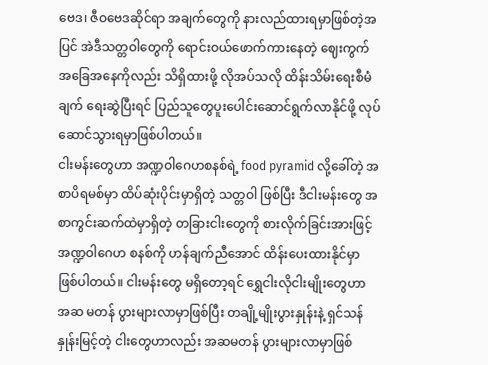ဗေဒ၊ ဇီဝဗေဒဆိုင်ရာ အချက်တွေကို နားလည်ထားရမှာဖြစ်တဲ့အပြင် အဲဒီသတ္တဝါတွေကို ရောင်းဝယ်ဖောက်ကားနေတဲ့ ဈေးကွက် အခြေအနေကိုလည်း သိရှိထားဖို့ လိုအပ်သလို ထိန်းသိမ်းရေးစီမံချက် ရေးဆွဲပြီးရင် ပြည်သူတွေပူးပေါင်းဆောင်ရွက်လာနိုင်ဖို့ လုပ်ဆောင်သွားရမှာဖြစ်ပါတယ်။
ငါးမန်းတွေဟာ အဏ္ဍဝါဂေဟစနစ်ရဲ့ food pyramid လို့ခေါ်တဲ့ အစာပိရမစ်မှာ ထိပ်ဆုံးပိုင်းမှာရှိတဲ့ သတ္တဝါ ဖြစ်ပြီး ဒီငါးမန်းတွေ အစာကွင်းဆက်ထဲမှာရှိတဲ့ တခြားငါးတွေကို စားလိုက်ခြင်းအားဖြင့် အဏ္ဍဝါဂေဟ စနစ်ကို ဟန်ချက်ညီအောင် ထိန်းပေးထားနိုင်မှာဖြစ်ပါတယ်။ ငါးမန်းတွေ မရှိတော့ရင် ရွှေငါးလိုငါးမျိုးတွေဟာ အဆ မတန် ပွားများလာမှာဖြစ်ပြီး တချို့မျိုးပွားနှုန်းနဲ့ ရှင်သန်နှုန်းမြင့်တဲ့ ငါးတွေဟာလည်း အဆမတန် ပွားများလာမှာဖြစ်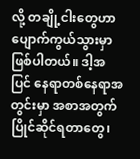လို့ တချို့ငါးတွေဟာ ပျောက်ကွယ်သွားမှာဖြစ်ပါတယ်။ ဒါ့အပြင် နေရာတစ်နေရာအတွင်းမှာ အစာအတွက်ပြိုင်ဆိုင်ရတာတွေ၊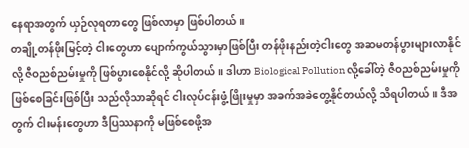နေရာအတွက် ယှဉ်လုရတာတွေ ဖြစ်လာမှာ ဖြစ်ပါတယ်။
တချို့တန်ဖိုးမြင့်တဲ့ ငါးတွေဟာ ပျောက်ကွယ်သွားမှာဖြစ်ပြီး တန်ဖိုးနည်းတဲ့ငါးတွေ အဆမတန်ပွားများလာနိုင်လို့ ဇီဝညစ်ညမ်းမှုကို ဖြစ်ပွားစေနိုင်လို့ ဆိုပါတယ်။ ဒါဟာ Biological Pollution လို့ခေါ်တဲ့ ဇီဝညစ်ညမ်းမှုကို ဖြစ်စေခြင်းဖြစ်ပြီး သည်လိုသာဆိုရင် ငါးလုပ်ငန်းဖွံ့ဖြိုးမှုမှာ အခက်အခဲတွေ့နိုင်တယ်လို့ သိရပါတယ်။ ဒီအတွက် ငါးမန်းတွေဟာ ဒီပြဿနာကို မဖြစ်စေဖို့အ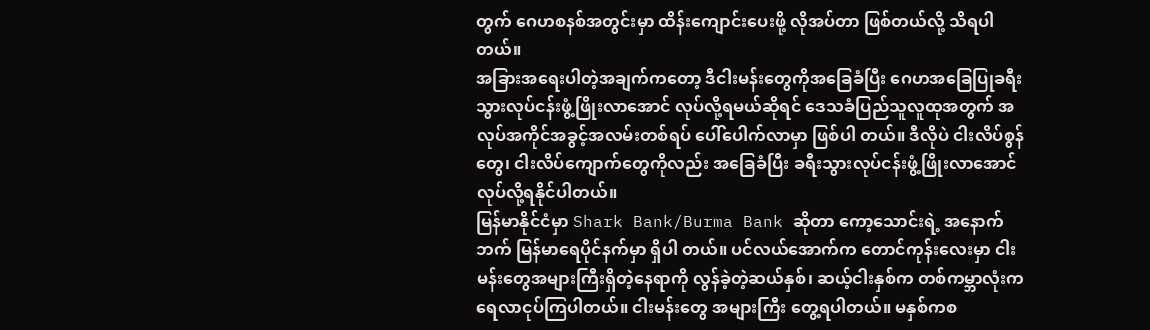တွက် ဂေဟစနစ်အတွင်းမှာ ထိန်းကျောင်းပေးဖို့ လိုအပ်တာ ဖြစ်တယ်လို့ သိရပါတယ်။
အခြားအရေးပါတဲ့အချက်ကတော့ ဒီငါးမန်းတွေကိုအခြေခံပြီး ဂေဟအခြေပြုခရီးသွားလုပ်ငန်းဖွံ့ဖြိုးလာအောင် လုပ်လို့ရမယ်ဆိုရင် ဒေသခံပြည်သူလူထုအတွက် အလုပ်အကိုင်အခွင့်အလမ်းတစ်ရပ် ပေါ်ပေါက်လာမှာ ဖြစ်ပါ တယ်။ ဒီလိုပဲ ငါးလိပ်စွန်တွေ၊ ငါးလိပ်ကျောက်တွေကိုလည်း အခြေခံပြီး ခရီးသွားလုပ်ငန်းဖွံ့ဖြိုးလာအောင် လုပ်လို့ရနိုင်ပါတယ်။
မြန်မာနိုင်ငံမှာ Shark Bank/Burma Bank ဆိုတာ ကော့သောင်းရဲ့ အနောက်ဘက် မြန်မာရေပိုင်နက်မှာ ရှိပါ တယ်။ ပင်လယ်အောက်က တောင်ကုန်းလေးမှာ ငါးမန်းတွေအများကြီးရှိတဲ့နေရာကို လွန်ခဲ့တဲ့ဆယ်နှစ်၊ ဆယ့်ငါးနှစ်က တစ်ကမ္ဘာလုံးက ရေလာငုပ်ကြပါတယ်။ ငါးမန်းတွေ အများကြီး တွေ့ရပါတယ်။ မနှစ်ကစ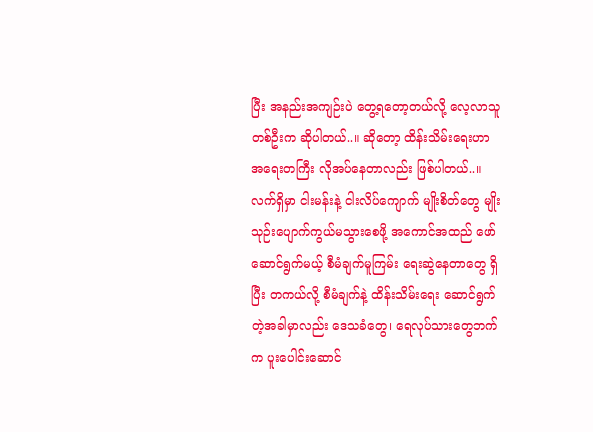ပြီး အနည်းအကျဉ်းပဲ တွေ့ရတော့တယ်လို့ လေ့လာသူတစ်ဦးက ဆိုပါတယ်..။ ဆိုတော့ ထိန်းသိမ်းရေးဟာ အရေးတကြီး လိုအပ်နေတာလည်း ဖြစ်ပါတယ်..။
လက်ရှိမှာ ငါးမန်းနဲ့ ငါးလိပ်ကျောက် မျိုးစိတ်တွေ မျိုးသုဉ်းပျောက်ကွယ်မသွားစေဖို့ အကောင်အထည် ဖော်ဆောင်ရွက်မယ့် စီမံချက်မူကြမ်း ရေးဆွဲနေတာတွေ ရှိပြီး တကယ်လို့ စီမံချက်နဲ့ ထိန်းသိမ်းရေး ဆောင်ရွက်တဲ့အခါမှာလည်း ဒေသခံတွေ၊ ရေလုပ်သားတွေဘက်က ပူးပေါင်းဆောင်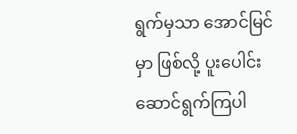ရွက်မှသာ အောင်မြင်မှာ ဖြစ်လို့ ပူးပေါင်းဆောင်ရွက်ကြပါ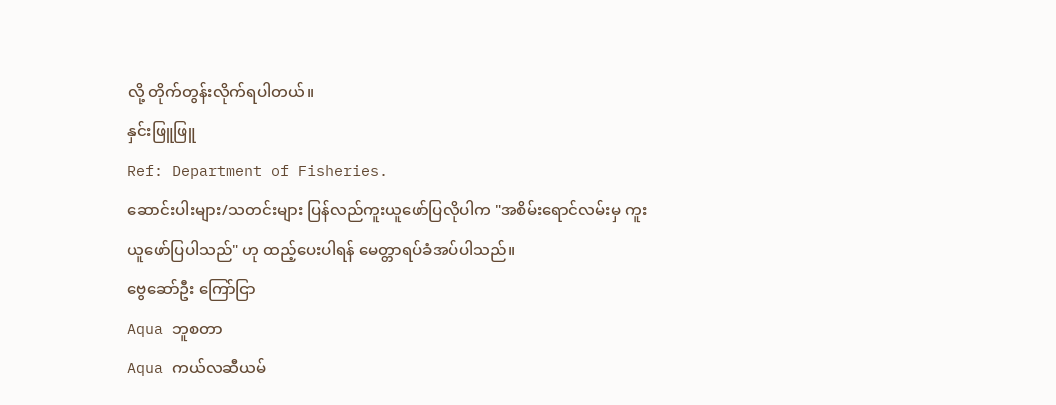လို့ တိုက်တွန်းလိုက်ရပါတယ်။
နှင်းဖြူဖြူ
Ref: Department of Fisheries.
ဆောင်းပါးများ/သတင်းများ ပြန်လည်ကူးယူဖော်ပြလိုပါက "အစိမ်းရောင်လမ်းမှ ကူးယူဖော်ပြပါသည်" ဟု ထည့်ပေးပါရန် မေတ္တာရပ်ခံအပ်ပါသည်။
ဗွေဆော်ဦး ကြော်ငြာ
Aqua ဘူစတာ
Aqua ကယ်လဆီယမ်